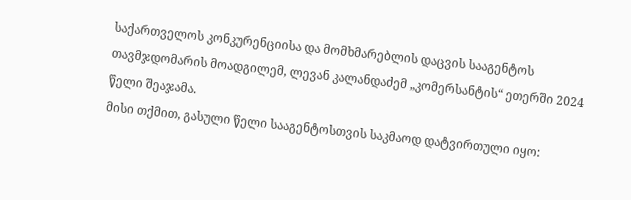საქართველოს კონკურენციისა და მომხმარებლის დაცვის სააგენტოს თავმჯდომარის მოადგილემ, ლევან კალანდაძემ „კომერსანტის“ ეთერში 2024 წელი შეაჯამა.
მისი თქმით, გასული წელი სააგენტოსთვის საკმაოდ დატვირთული იყო: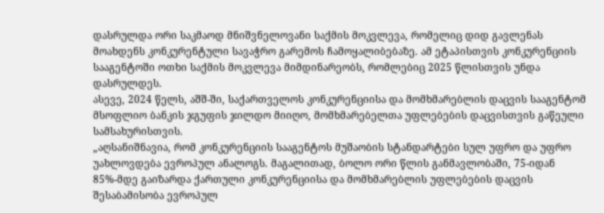დასრულდა ორი საკმაოდ მნიშვნელოვანი საქმის მოკვლევა, რომელიც დიდ გავლენას მოახდენს კონკურენტული სავაჭრო გარემოს ჩამოყალიბებაზე. ამ ეტაპისთვის კონკურენციის სააგენტოში ოთხი საქმის მოკვლევა მიმდინარეობს, რომლებიც 2025 წლისთვის უნდა დასრულდეს.
ასევე, 2024 წელს, აშშ-ში, საქართველოს კონკურენციისა და მომხმარებლის დაცვის სააგენტომ მსოფლიო ბანკის ჯგუფის ჯილდო მიიღო, მომხმარებელთა უფლებების დაცვისთვის გაწეული სამსახურისთვის.
„აღსანიშნავია, რომ კონკურენციის სააგენტოს მუშაობის სტანდარტები სულ უფრო და უფრო უახლოვდება ევროპულ ანალოგს. მაგალითად, ბოლო ორი წლის განმავლობაში, 75-იდან 85%-მდე გაიზარდა ქართული კონკურენციისა და მომხმარებლის უფლებების დაცვის შესაბამისობა ევროპულ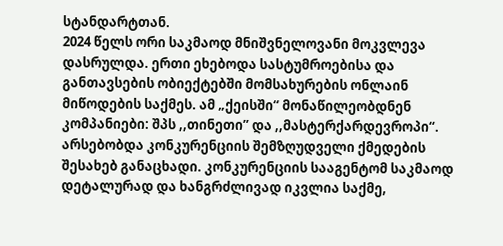სტანდარტთან.
2024 წელს ორი საკმაოდ მნიშვნელოვანი მოკვლევა დასრულდა. ერთი ეხებოდა სასტუმროებისა და განთავსების ობიექტებში მომსახურების ონლაინ მიწოდების საქმეს. ამ „ქეისში“ მონაწილეობდნენ კომპანიები: შპს ,,თინეთი” და ,,მასტერქარდევროპი“. არსებობდა კონკურენციის შემზღუდველი ქმედების შესახებ განაცხადი. კონკურენციის სააგენტომ საკმაოდ დეტალურად და ხანგრძლივად იკვლია საქმე,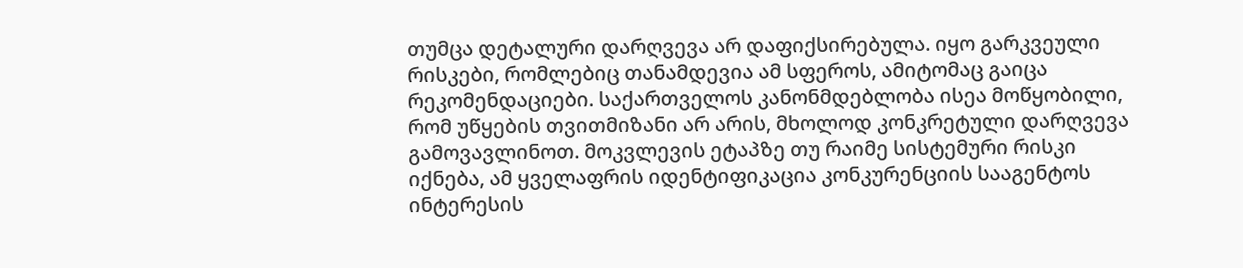თუმცა დეტალური დარღვევა არ დაფიქსირებულა. იყო გარკვეული რისკები, რომლებიც თანამდევია ამ სფეროს, ამიტომაც გაიცა რეკომენდაციები. საქართველოს კანონმდებლობა ისეა მოწყობილი, რომ უწყების თვითმიზანი არ არის, მხოლოდ კონკრეტული დარღვევა გამოვავლინოთ. მოკვლევის ეტაპზე თუ რაიმე სისტემური რისკი იქნება, ამ ყველაფრის იდენტიფიკაცია კონკურენციის სააგენტოს ინტერესის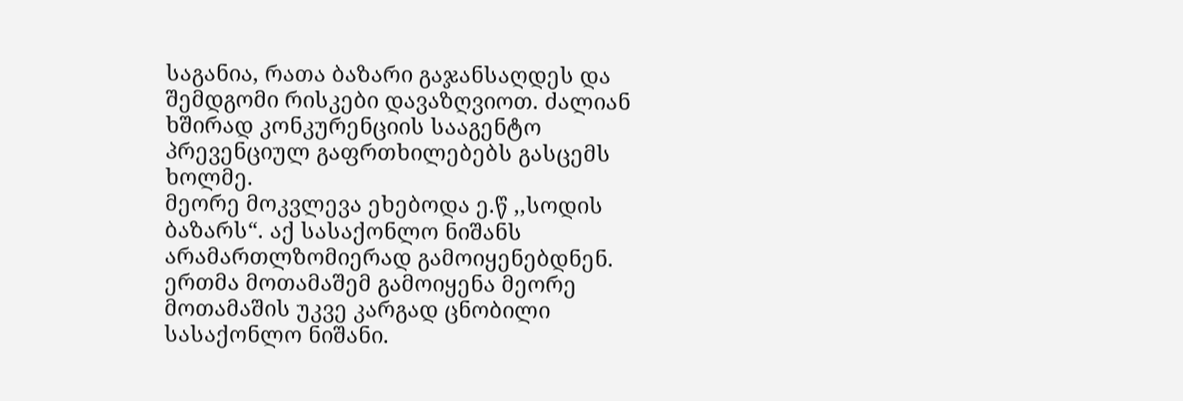საგანია, რათა ბაზარი გაჯანსაღდეს და შემდგომი რისკები დავაზღვიოთ. ძალიან ხშირად კონკურენციის სააგენტო პრევენციულ გაფრთხილებებს გასცემს ხოლმე.
მეორე მოკვლევა ეხებოდა ე.წ ,,სოდის ბაზარს“. აქ სასაქონლო ნიშანს არამართლზომიერად გამოიყენებდნენ. ერთმა მოთამაშემ გამოიყენა მეორე მოთამაშის უკვე კარგად ცნობილი სასაქონლო ნიშანი.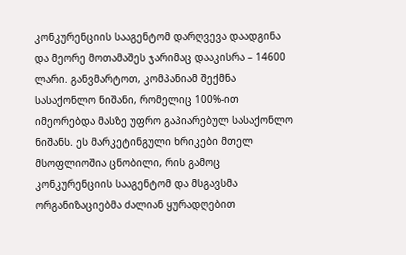კონკურენციის სააგენტომ დარღვევა დაადგინა და მეორე მოთამაშეს ჯარიმაც დააკისრა – 14600 ლარი. განვმარტოთ, კომპანიამ შექმნა სასაქონლო ნიშანი, რომელიც 100%-ით იმეორებდა მასზე უფრო გაპიარებულ სასაქონლო ნიშანს. ეს მარკეტინგული ხრიკები მთელ მსოფლიოშია ცნობილი, რის გამოც კონკურენციის სააგენტომ და მსგავსმა ორგანიზაციებმა ძალიან ყურადღებით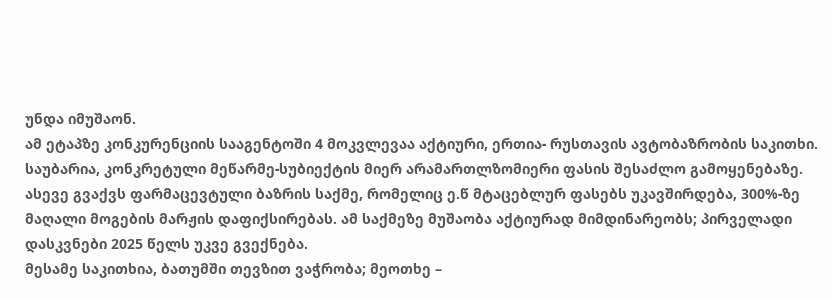უნდა იმუშაონ.
ამ ეტაპზე კონკურენციის სააგენტოში 4 მოკვლევაა აქტიური, ერთია- რუსთავის ავტობაზრობის საკითხი. საუბარია, კონკრეტული მეწარმე-სუბიექტის მიერ არამართლზომიერი ფასის შესაძლო გამოყენებაზე. ასევე გვაქვს ფარმაცევტული ბაზრის საქმე, რომელიც ე.წ მტაცებლურ ფასებს უკავშირდება, 300%-ზე მაღალი მოგების მარჟის დაფიქსირებას. ამ საქმეზე მუშაობა აქტიურად მიმდინარეობს; პირველადი დასკვნები 2025 წელს უკვე გვექნება.
მესამე საკითხია, ბათუმში თევზით ვაჭრობა; მეოთხე –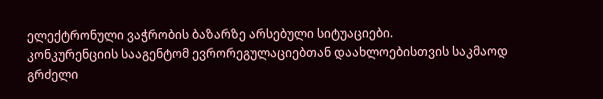ელექტრონული ვაჭრობის ბაზარზე არსებული სიტუაციები.
კონკურენციის სააგენტომ ევრორეგულაციებთან დაახლოებისთვის საკმაოდ გრძელი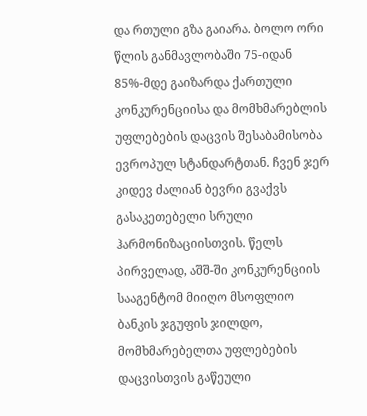და რთული გზა გაიარა. ბოლო ორი წლის განმავლობაში 75-იდან 85%-მდე გაიზარდა ქართული კონკურენციისა და მომხმარებლის უფლებების დაცვის შესაბამისობა ევროპულ სტანდარტთან. ჩვენ ჯერ კიდევ ძალიან ბევრი გვაქვს გასაკეთებელი სრული ჰარმონიზაციისთვის. წელს პირველად, აშშ-ში კონკურენციის სააგენტომ მიიღო მსოფლიო ბანკის ჯგუფის ჯილდო, მომხმარებელთა უფლებების დაცვისთვის გაწეული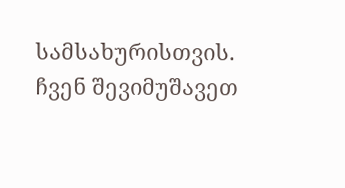სამსახურისთვის. ჩვენ შევიმუშავეთ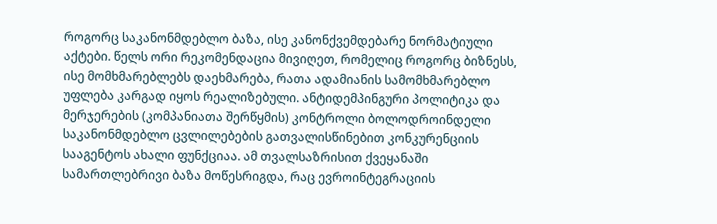როგორც საკანონმდებლო ბაზა, ისე კანონქვემდებარე ნორმატიული აქტები. წელს ორი რეკომენდაცია მივიღეთ, რომელიც როგორც ბიზნესს, ისე მომხმარებლებს დაეხმარება, რათა ადამიანის სამომხმარებლო უფლება კარგად იყოს რეალიზებული. ანტიდემპინგური პოლიტიკა და მერჯერების (კომპანიათა შერწყმის) კონტროლი ბოლოდროინდელი საკანონმდებლო ცვლილებების გათვალისწინებით კონკურენციის სააგენტოს ახალი ფუნქციაა. ამ თვალსაზრისით ქვეყანაში სამართლებრივი ბაზა მოწესრიგდა, რაც ევროინტეგრაციის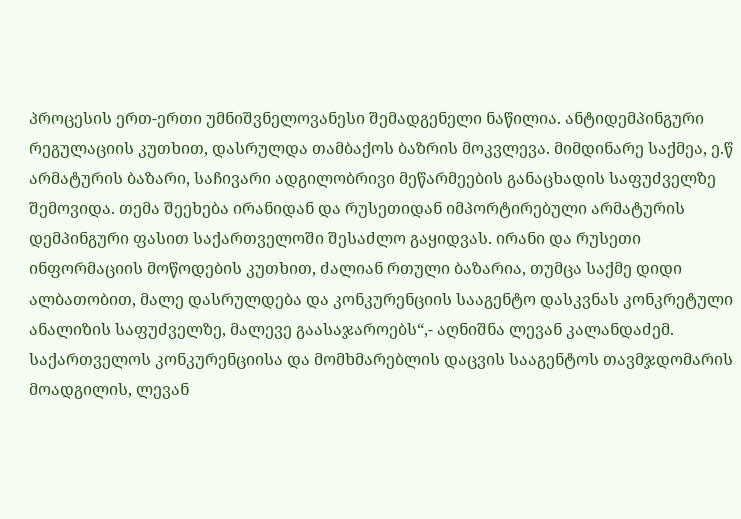პროცესის ერთ-ერთი უმნიშვნელოვანესი შემადგენელი ნაწილია. ანტიდემპინგური რეგულაციის კუთხით, დასრულდა თამბაქოს ბაზრის მოკვლევა. მიმდინარე საქმეა, ე.წ არმატურის ბაზარი, საჩივარი ადგილობრივი მეწარმეების განაცხადის საფუძველზე შემოვიდა. თემა შეეხება ირანიდან და რუსეთიდან იმპორტირებული არმატურის დემპინგური ფასით საქართველოში შესაძლო გაყიდვას. ირანი და რუსეთი ინფორმაციის მოწოდების კუთხით, ძალიან რთული ბაზარია, თუმცა საქმე დიდი ალბათობით, მალე დასრულდება და კონკურენციის სააგენტო დასკვნას კონკრეტული ანალიზის საფუძველზე, მალევე გაასაჯაროებს“,- აღნიშნა ლევან კალანდაძემ.
საქართველოს კონკურენციისა და მომხმარებლის დაცვის სააგენტოს თავმჯდომარის მოადგილის, ლევან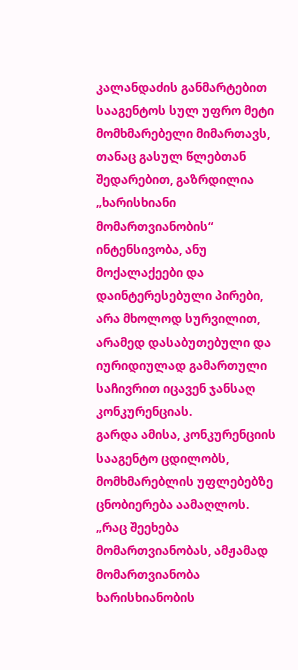კალანდაძის განმარტებით სააგენტოს სულ უფრო მეტი მომხმარებელი მიმართავს, თანაც გასულ წლებთან შედარებით, გაზრდილია „ხარისხიანი მომართვიანობის“ ინტენსივობა, ანუ მოქალაქეები და დაინტერესებული პირები, არა მხოლოდ სურვილით, არამედ დასაბუთებული და იურიდიულად გამართული საჩივრით იცავენ ჯანსაღ კონკურენციას.
გარდა ამისა, კონკურენციის სააგენტო ცდილობს, მომხმარებლის უფლებებზე ცნობიერება აამაღლოს.
„რაც შეეხება მომართვიანობას, ამჟამად მომართვიანობა ხარისხიანობის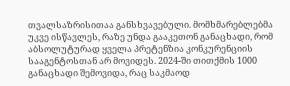თვალსაზრისითაა განსხვავებული. მომხმარებლებმა უკვე ისწავლეს, რაზე უნდა გააკეთონ განაცხადი, რომ აბსოლუტურად ყველა პრეტენზია კონკურენციის სააგენტოსთან არ მოვიდეს. 2024-ში თითქმის 1000 განაცხადი შემოვიდა, რაც საკმაოდ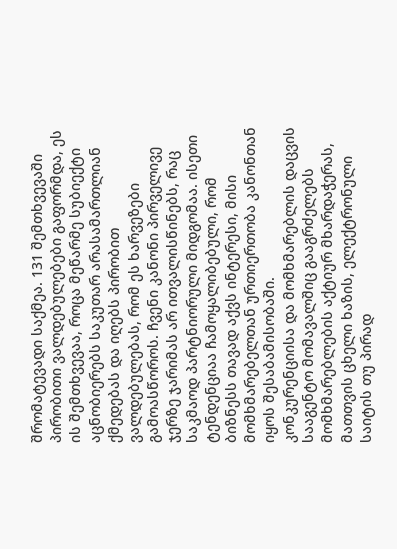შრომატევადი საქმეა. 131 შემთხვევაში პირობითი ვალდებულებები გაფორმდა, ეს ის შემთხვევაა, როცა მეწარმე სუბიექტი აცნობიერებს საკუთარ არასამართლიან ქმედებას და იღებს პირობით ვალდებულებას, რომ ეს ხარვეზები გამოასწოროს. ჩვენი კანონი პირველივე ჯერზე ჯარიმას არ ითვალისწინებს, რაც საკმაოდ პარტნიორული მიდგომაა. ისეთი ტენდენციაა ჩამოყალიბებული, რომ ბიზნესს თავად აქვს ინტერესი, მისი მომხმარებელთან ურთიერთობა კანონთან იყოს შესაბამისობაში.
კონკურენციისა და მომხმარებლის დაცვის სააგენტო მომავალშიც გააგრძელებს მომხმარებლების აქტიურ მხარდაჭერას, მათთვის ცხელი ხაზის, ელექტრონული საიტის თუ პირად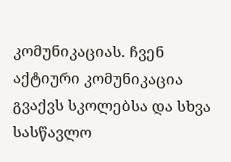კომუნიკაციას. ჩვენ აქტიური კომუნიკაცია გვაქვს სკოლებსა და სხვა სასწავლო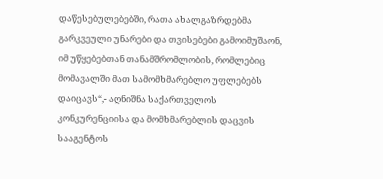დაწესებულებებში, რათა ახალგაზრდებმა გარკვეული უნარები და თვისებები გამოიმუშაონ, იმ უწყებებთან თანამშრომლობის, რომლებიც მომავალში მათ სამომხმარებლო უფლებებს დაიცავს“,- აღნიშნა საქართველოს კონკურენციისა და მომხმარებლის დაცვის სააგენტოს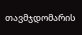თავმჯდომარის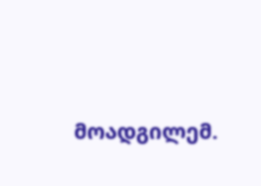მოადგილემ.